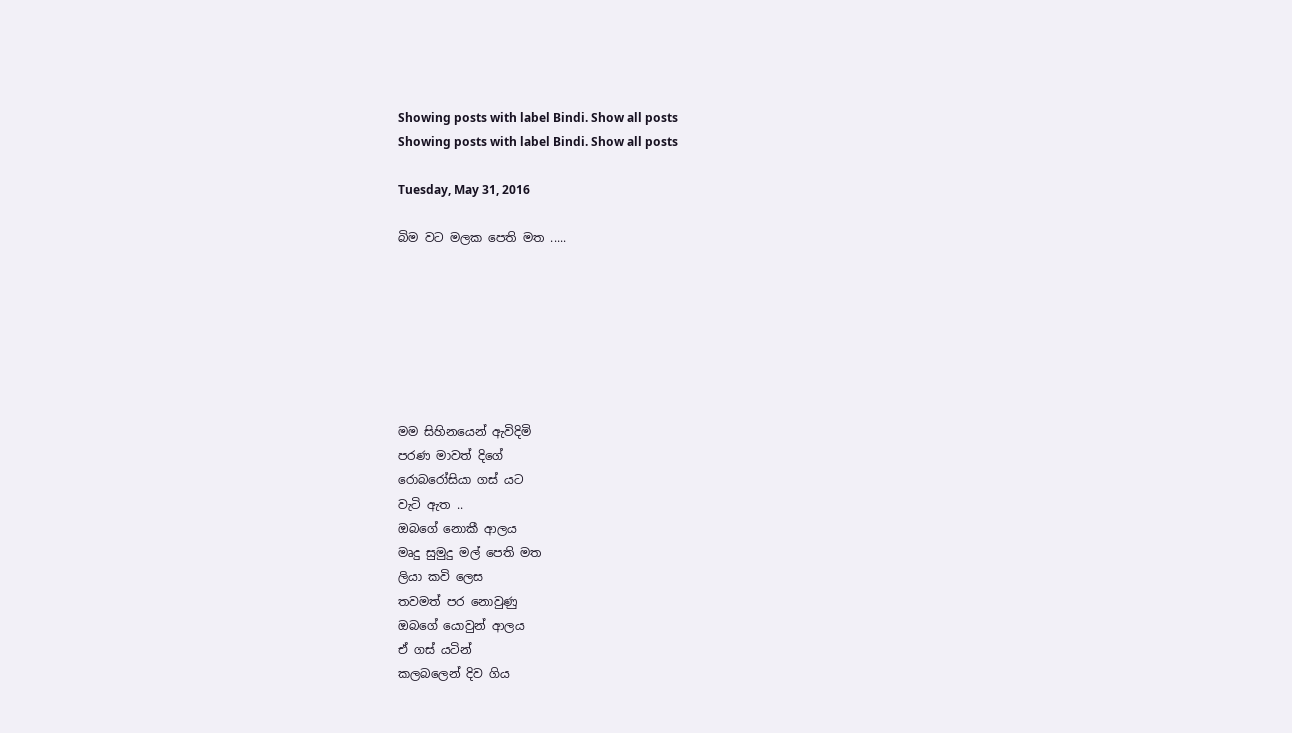Showing posts with label Bindi. Show all posts
Showing posts with label Bindi. Show all posts

Tuesday, May 31, 2016

බිම වට මලක පෙති මත .....







මම සිහිනයෙන් ඇවිදිමි
පරණ මාවත් දිගේ
රොබරෝසියා ගස් යට
වැටි ඇත ..
ඔබගේ නොකී ආලය
මෘදු සුමුදු මල් පෙති මත
ලියා කවි ලෙස
තවමත් පර නොවුණු
ඔබගේ යොවුන් ආලය
ඒ ගස් යටින්
කලබලෙන් දිව ගිය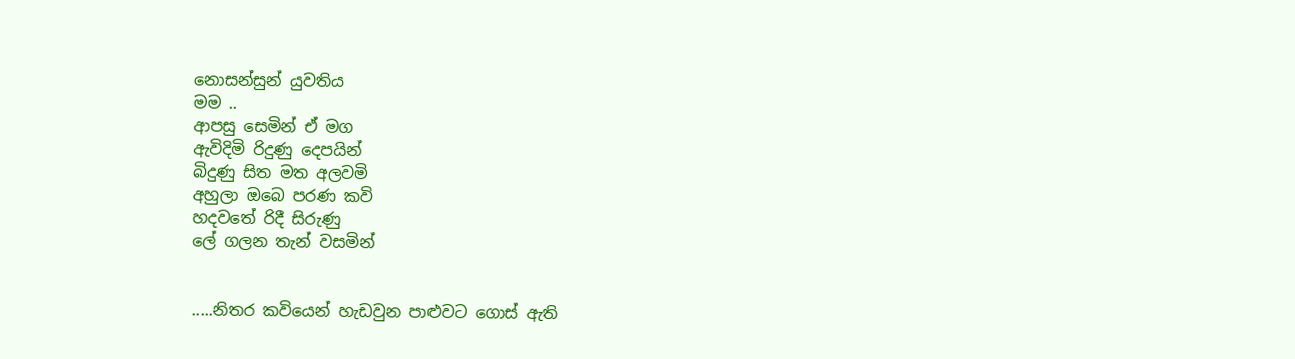නොසන්සුන් යුවතිය
මම ..
ආපසු සෙමින් ඒ මග
ඇවිදිමි රිදුණු දෙපයින්
බිදුණු සිත මත අලවමි
අහුලා ඔබෙ පරණ කවි
හදවතේ රිදී සිරුණු
ලේ ගලන තැන් වසමින්


.....නිතර කවියෙන් හැඩවුන පාළුවට ගොස් ඇති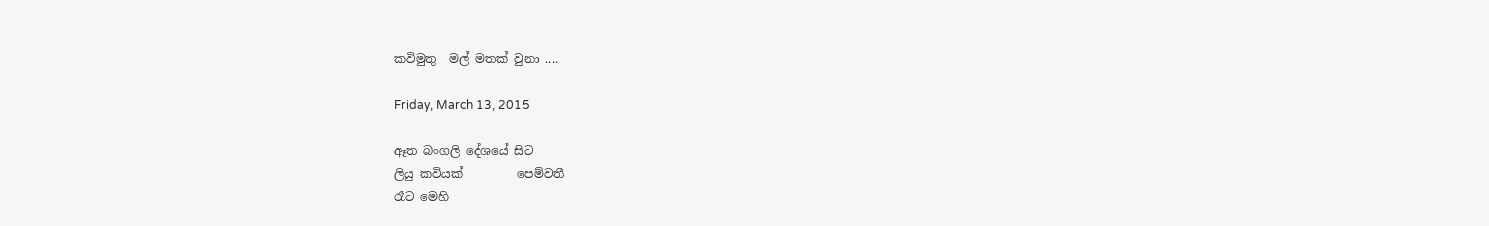කවිමුතු  මල් මතක් වුනා ....

Friday, March 13, 2015

ඈත බංගලි දේශයේ සිට
ලියු කවියක්         පෙම්වතී
රෑට මෙහි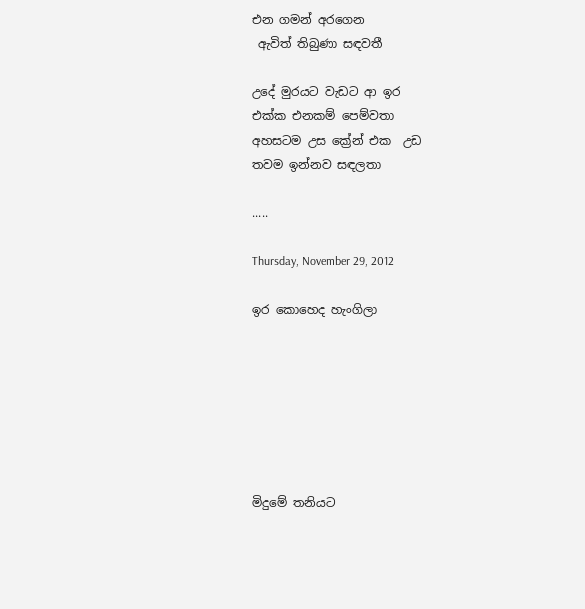එන ගමන් අරගෙන
 ඇවිත් තිබුණා සඳවතී

උදේ මුරයට වැඩට ආ ඉර
එක්ක එනකම් පෙම්වතා
අහසටම උස ක්‍රේන් එක  උඩ
තවම ඉන්නව සඳලතා

.....

Thursday, November 29, 2012

ඉර කොහෙද හැංගිලා







මිදුමේ තනියට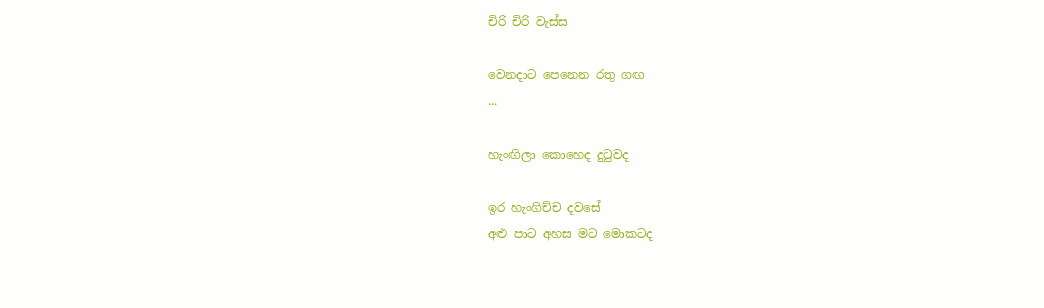චිරි චිරි වැස්ස

වෙනදාට පෙනෙන රතු ගඟ
...

හැංඟිලා කොහෙද දුටුවද

ඉර හැංගිච්ච දවසේ
අළු පාට අහස මට මොකටද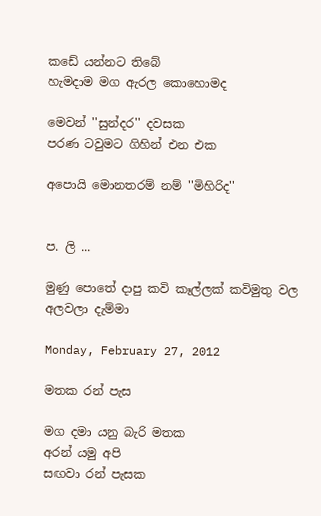කඩේ යන්නට තිබේ
හැමදාම මග ඇරල කොහොමද

මෙවන් ''සුන්දර'' දවසක
පරණ ටවුමට ගිහින් එන එක

අපොයි මොනතරම් නම් ''මිහිරිද''


ප. ලි ...

මුණු පොතේ දාපු කවි කෑල්ලක් කවිමුතු වල අලවලා දැම්මා

Monday, February 27, 2012

මතක රන් පැස

මග දමා යනු බැරි මතක
අරන් යමු අපි
සඟවා රන් පැසක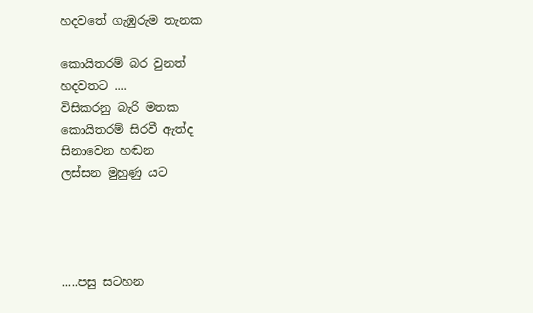හදවතේ ගැඹුරුම තැනක

කොයිතරම් බර වුනත්
හදවතට ....
විසිකරනු බැරි මතක
කොයිතරම් සිරවී ඇත්ද
සිනාවෙන හඬන
ලස්සන මුහුණු යට




.....පසු සටහන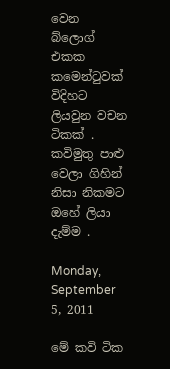වෙන බ්ලොග් එකක කමෙන්ටුවක් විදිහට ලියවුන වචන ටිකක් . කවිමුතු පාළු වෙලා ගිහින් නිසා නිකමට ඔහේ ලියා දැම්ම .

Monday, September 5, 2011

මේ කවි ටික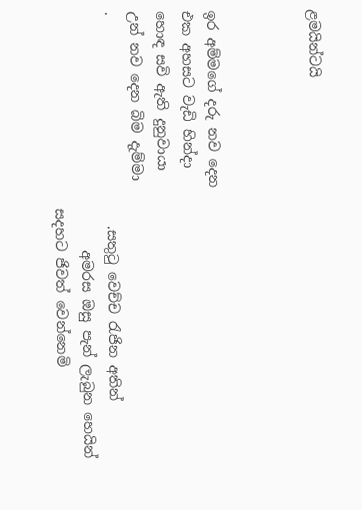ළමයින්ටයි



ඉර අම්මගේ දරු නව දෙන
එක අහසට වැඩි හින්දා
හොඳ සවි ඇති දුනුවායා
උන් නව දෙන බිම දැම්මා
.                              .සතුටු වෙච්ච රැජින අතින්
                                  අමරස ඔසු පැන් ලැබුන හෙයින්
                            සදහට ජිවත් වෙන්නෙමි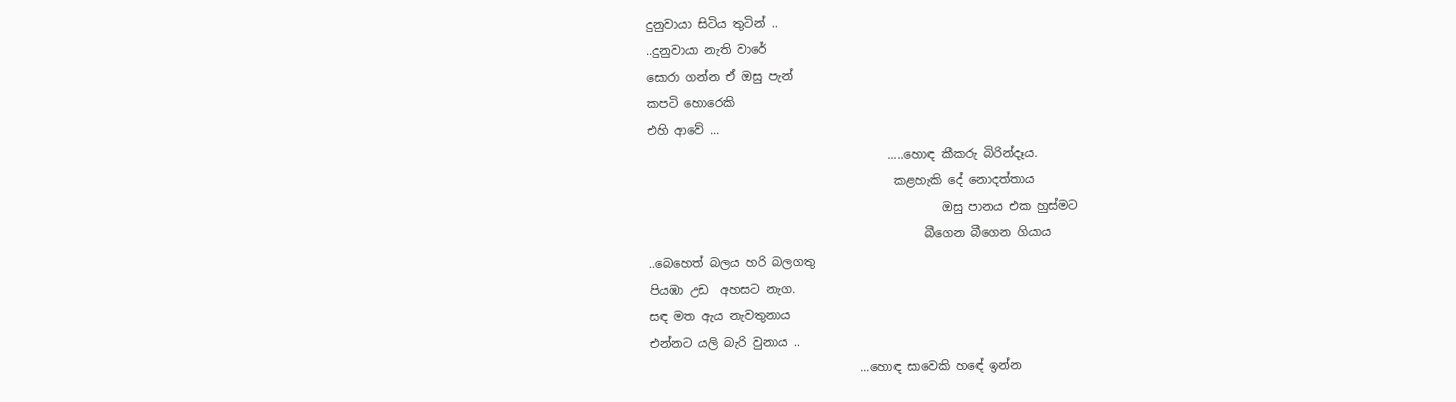දුනුවායා සිටිය තුටින් ..
..දුනුවායා නැති වාරේ
සොරා ගන්න ඒ ඔසු පැන්
කපටි හොරෙකි
එහි ආවේ ...
                                        .....හොඳ කීකරු බිරින්දෑය.
                                         කළහැකි දේ නොදත්තාය
                                                 ඔසු පානය එක හුස්මට
                                              බීගෙන බීගෙන ගියාය
..බෙහෙත් බලය හරි බලගතු
පියඹා උඩ  අහසට නැග.
සඳ මත ඇය නැවතුනාය
එන්නට යලි බැරි වුනාය ..
                                   ...හොඳ සාවෙකි හඳේ ඉන්න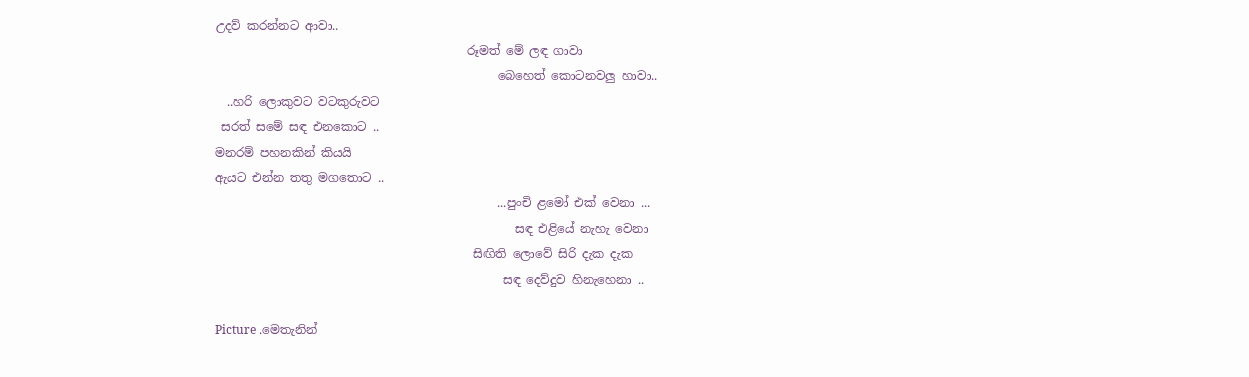උදව් කරන්නට ආවා..
                                          රූමත් මේ ලඳ ගාවා
                                               බෙහෙත් කොටනවලු හාවා..
  ..හරි ලොකුවට වටකුරුවට
 සරත් සමේ සඳ එනකොට ..
මනරම් පහනකින් කියයි
ඇයට එන්න තතු මගතොට ..
                                               ...පුංචි ළමෝ එක් වෙනා ...
                                                  සඳ එළියේ නැහැ වෙනා
                                           සිඟිති ලොවේ සිරි දැක දැක
                                                සඳ දෙව්දුව හිනැහෙනා ..

Picture .මෙතැනින්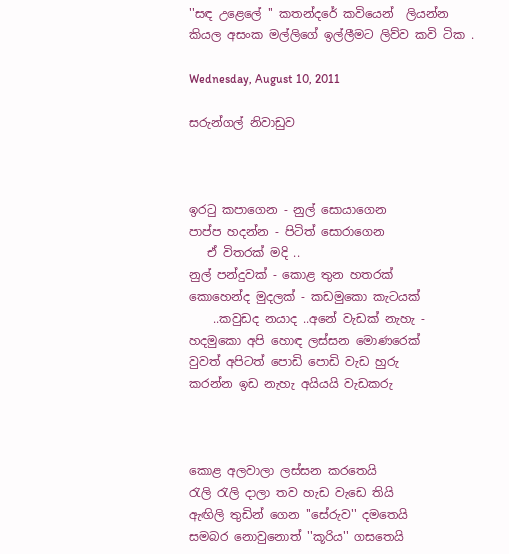''සඳ උළෙලේ '' කතන්දරේ කවියෙන්  ලියන්න කියල අසංක මල්ලිගේ ඉල්ලීමට ලිව්ව කවි ටික .

Wednesday, August 10, 2011

සරුන්ගල් නිවාඩුව



ඉරටු කපාගෙන - නුල් සොයාගෙන
පාප්ප හදන්න - පිටිත් සොරාගෙන
   ඒ විතරක් මදි ..
නුල් පන්දුවක් - කොළ තුන හතරක්
කොහෙන්ද මුදලක් - කඩමුකො කැටයක්
    ..කවුඩද නයාද ..අනේ වැඩක් නැහැ - හදමුකො අපි හොඳ ලස්සන මොණරෙක්
වුවත් අපිටත් පොඩි පොඩි වැඩ හුරු
කරන්න ඉඩ නැහැ අයියයි වැඩකරු



කොළ අලවාලා ලස්සන කරතෙයි
රැලි රැලි දාලා තව හැඩ වැඩෙ තියි
ඇඟිලි තුඩින් ගෙන ''සේරුව'' දමතෙයි
සමබර නොවුනොත් ''කූරිය'' ගසතෙයි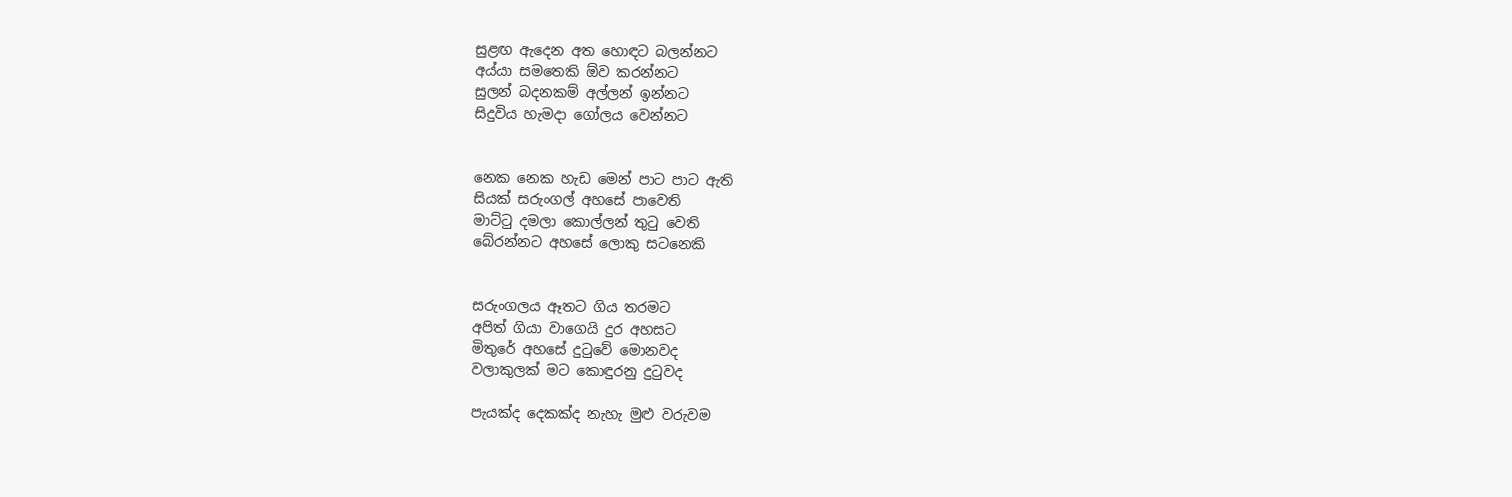සුළඟ ඇදෙන අත හොඳට බලන්නට
අය්යා සමතෙකි ඕව කරන්නට
සුලන් බදනකම් අල්ලන් ඉන්නට
සිදුවිය හැමදා ගෝලය වෙන්නට


නෙක නෙක හැඩ මෙන් පාට පාට ඇති
සියක් සරුංගල් අහසේ පාවෙති
මාට්ටු දමලා කොල්ලන් තුටු වෙති
බේරන්නට අහසේ ලොකු සටනෙකි


සරුංගලය ඈතට ගිය තරමට
අපිත් ගියා වාගෙයි දුර අහසට
මිතුරේ අහසේ දුටුවේ මොනවද
වලාකුලක් මට කොඳුරනු දුටුවද

පැයක්ද දෙකක්ද නැහැ මුළු වරුවම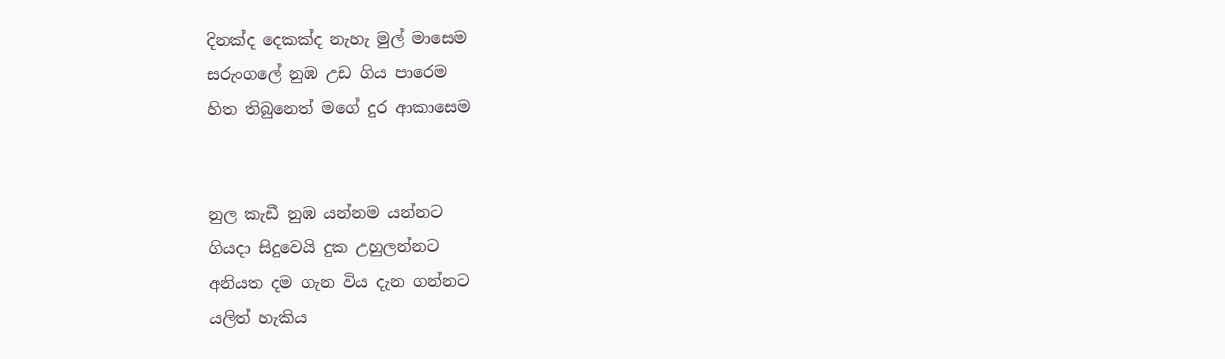දිනක්ද දෙකක්ද නැහැ මුල් මාසෙම
සරුංගලේ නුඹ උඩ ගිය පාරෙම
හිත තිබුනෙත් මගේ දුර ආකාසෙම


නුල කැඩී නුඹ යන්නම යන්නට
ගියදා සිදුවෙයි දුක උහුලන්නට
අනියත දම ගැන විය දැන ගන්නට
යලිත් හැකිය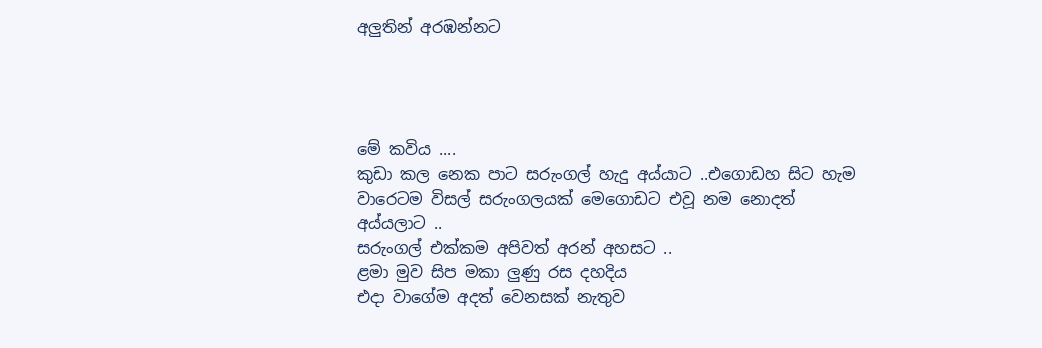අලුතින් අරඹන්නට




මේ කවිය ....
කුඩා කල නෙක පාට සරුංගල් හැදු අය්යාට ..එගොඩහ සිට හැම වාරෙටම විසල් සරුංගලයක් මෙගොඩට එවූ නම නොදත් අය්යලාට ..
සරුංගල් එක්කම අපිවත් අරන් අහසට ..
ළමා මුව සිප මකා ලුණු රස දහදිය
එදා වාගේම අදත් වෙනසක් නැතුව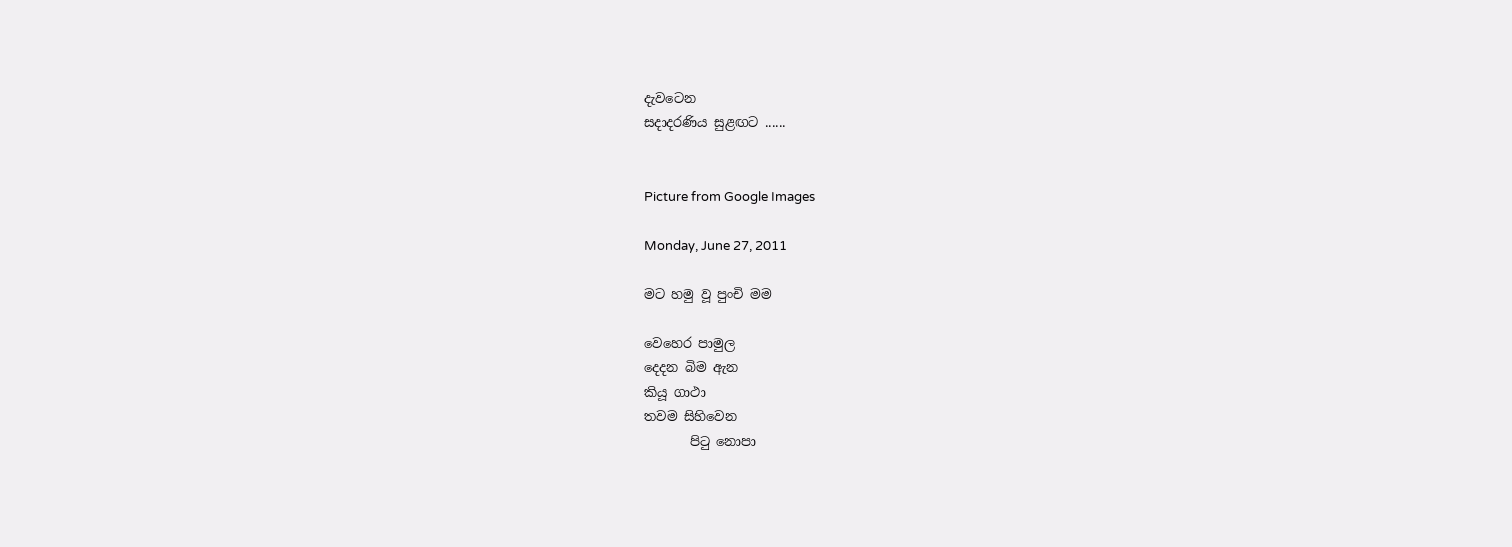දැවටෙන
සදාදරණිය සුළඟට ......


Picture from Google Images

Monday, June 27, 2011

මට හමු වූ පුංචි මම

වෙහෙර පාමුල
දෙදන බිම ඇන
කියූ ගාථා
තවම සිහිවෙන
       පිටු නොපා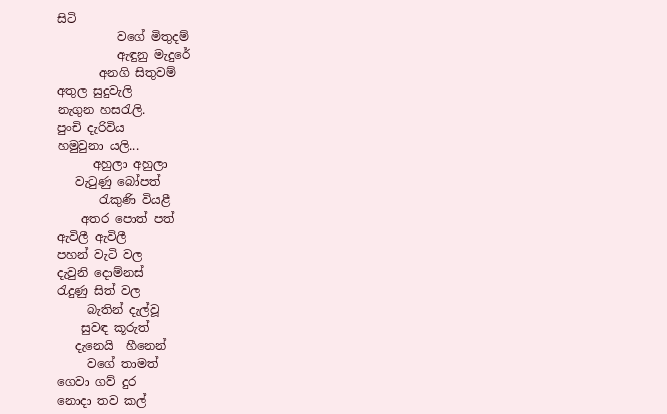සිටි
          වගේ මිතුදම්
          ඇඳුනු මැදුරේ
       අනගි සිතුවම්
අතුල සුදුවැලි
නැගුන හසරැලි.
පුංචි දැරිවිය
හමුවුනා යලි...
      අහුලා අහුලා
   වැටුණු බෝපත්
       රැකුණි වියළී
    අතර පොත් පත්
ඇවිලී ඇවිලී
පහන් වැටි වල
දැවුනි දොම්නස්
රැදුණු සිත් වල
     බැතින් දැල්වූ
    සුවඳ කූරුත්
   දැනෙයි  හීනෙන්
     වගේ තාමත්
ගෙවා ගව් දුර
නොදා තව කල්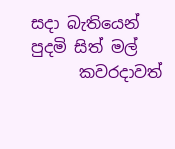සදා බැතියෙන්
පුදමි සිත් මල්
      කවරදාවත්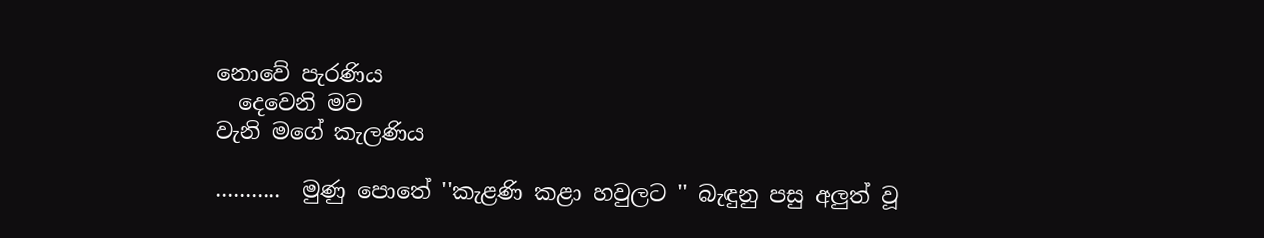නොවේ පැරණිය
  දෙවෙනි මව
වැනි මගේ කැලණිය

...........  මුණු පොතේ ''කැළණි කළා හවුලට '' බැඳුනු පසු අලුත් වූ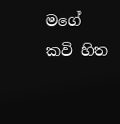මගේ කවි හිත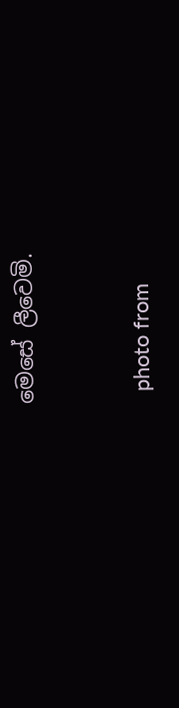මෙසේ ලීවෙමි.



  photo from